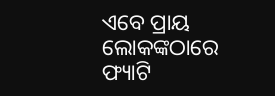ଏବେ ପ୍ରାୟ ଲୋକଙ୍କଠାରେ ଫ୍ୟାଟି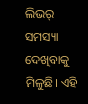ଲିଭର୍ ସମସ୍ୟା ଦେଖିବାକୁ ମିଳୁଛି। ଏହି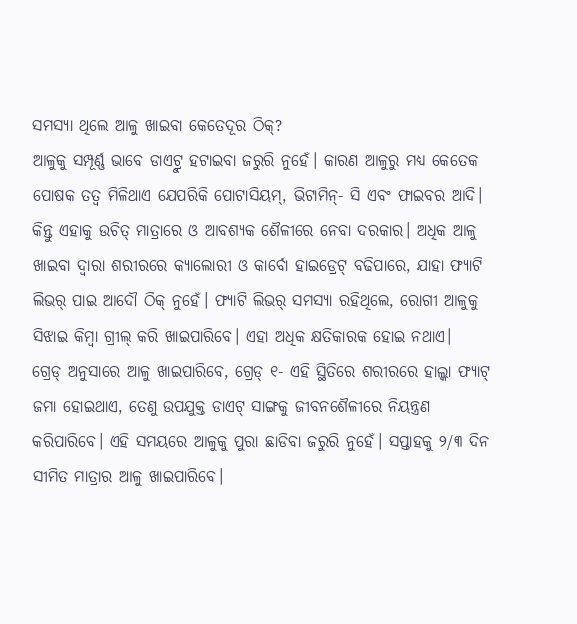ସମସ୍ୟା ଥିଲେ ଆଳୁ ଖାଇବା କେତେଦୂର ଠିକ୍?
ଆଳୁକୁ ସମ୍ପୂର୍ଣ୍ଣ ଭାବେ ଡାଏଟ୍ରୁ ହଟାଇବା ଜରୁରି ନୁହେଁ। କାରଣ ଆଳୁରୁ ମଧ୍ୟ କେତେକ ପୋଷକ ତତ୍ୱ ମିଳିଥାଏ ଯେପରିକି ପୋଟାସିୟମ୍, ଭିଟାମିନ୍- ସି ଏବଂ ଫାଇବର ଆଦି। କିନ୍ତୁ ଏହାକୁ ଉଚିତ୍ ମାତ୍ରାରେ ଓ ଆବଶ୍ୟକ ଶୈଳୀରେ ନେବା ଦରକାର। ଅଧିକ ଆଳୁ ଖାଇବା ଦ୍ୱାରା ଶରୀରରେ କ୍ୟାଲୋରୀ ଓ କାର୍ବୋ ହାଇଡ୍ରେଟ୍ ବଢିପାରେ, ଯାହା ଫ୍ୟାଟି ଲିଭର୍ ପାଇ ଆଦୌ ଠିକ୍ ନୁହେଁ। ଫ୍ୟାଟି ଲିଭର୍ ସମସ୍ୟା ରହିଥିଲେ, ରୋଗୀ ଆଳୁକୁ ସିଝାଇ କିମ୍ବା ଗ୍ରୀଲ୍ କରି ଖାଇପାରିବେ। ଏହା ଅଧିକ କ୍ଷତିକାରକ ହୋଇ ନଥାଏ।
ଗ୍ରେଡ୍ ଅନୁସାରେ ଆଳୁ ଖାଇପାରିବେ, ଗ୍ରେଡ୍ ୧- ଏହି ସ୍ଥିତିରେ ଶରୀରରେ ହାଲ୍କା ଫ୍ୟାଟ୍ ଜମା ହୋଇଥାଏ, ତେଣୁ ଉପଯୁକ୍ତ ଡାଏଟ୍ ସାଙ୍ଗକୁ ଜୀବନଶୈଳୀରେ ନିୟନ୍ତ୍ରଣ କରିପାରିବେ। ଏହି ସମୟରେ ଆଳୁକୁ ପୁରା ଛାଡିବା ଜରୁରି ନୁହେଁ। ସପ୍ତାହକୁ ୨/୩ ଦିନ ସୀମିତ ମାତ୍ରାର ଆଳୁ ଖାଇପାରିବେ।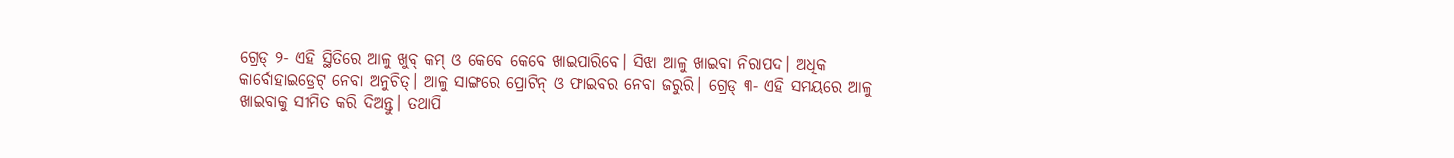ଗ୍ରେଡ୍ ୨- ଏହି ସ୍ଥିତିରେ ଆଳୁ ଖୁବ୍ କମ୍ ଓ କେବେ କେବେ ଖାଇପାରିବେ। ସିଝା ଆଳୁ ଖାଇବା ନିରାପଦ। ଅଧିକ କାର୍ବୋହାଇଡ୍ରେଟ୍ ନେବା ଅନୁଚିତ୍। ଆଳୁ ସାଙ୍ଗରେ ପ୍ରୋଟିନ୍ ଓ ଫାଇବର ନେବା ଜରୁରି। ଗ୍ରେଡ୍ ୩- ଏହି ସମୟରେ ଆଳୁ ଖାଇବାକୁ ସୀମିତ କରି ଦିଅନ୍ତୁ। ତଥାପି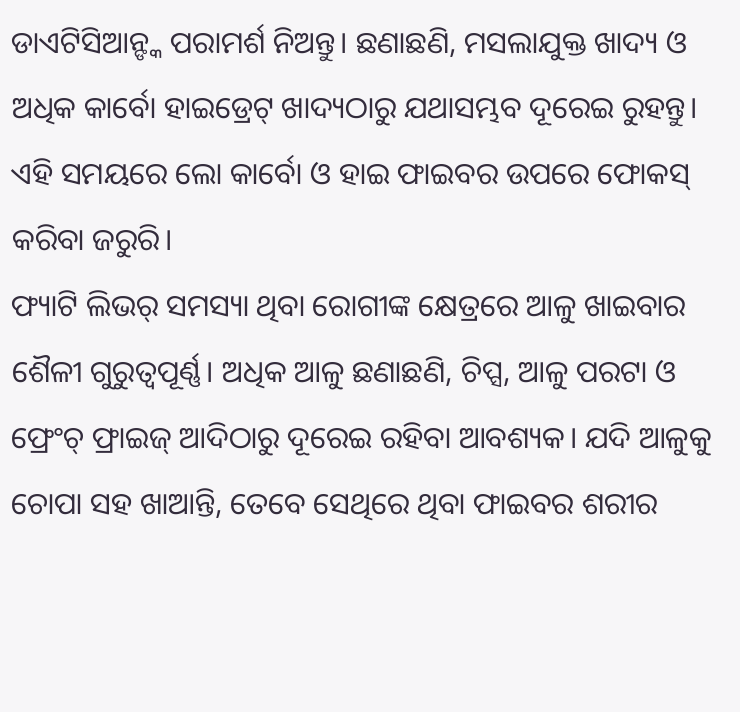ଡାଏଟିସିଆନ୍ଙ୍କ ପରାମର୍ଶ ନିଅନ୍ତୁ। ଛଣାଛଣି, ମସଲାଯୁକ୍ତ ଖାଦ୍ୟ ଓ ଅଧିକ କାର୍ବୋ ହାଇଡ୍ରେଟ୍ ଖାଦ୍ୟଠାରୁ ଯଥାସମ୍ଭବ ଦୂରେଇ ରୁହନ୍ତୁ। ଏହି ସମୟରେ ଲୋ କାର୍ବୋ ଓ ହାଇ ଫାଇବର ଉପରେ ଫୋକସ୍ କରିବା ଜରୁରି।
ଫ୍ୟାଟି ଲିଭର୍ ସମସ୍ୟା ଥିବା ରୋଗୀଙ୍କ କ୍ଷେତ୍ରରେ ଆଳୁ ଖାଇବାର ଶୈଳୀ ଗୁରୁତ୍ୱପୂର୍ଣ୍ଣ। ଅଧିକ ଆଳୁ ଛଣାଛଣି, ଚିପ୍ସ, ଆଳୁ ପରଟା ଓ ଫ୍ରେଂଚ୍ ଫ୍ରାଇଜ୍ ଆଦିଠାରୁ ଦୂରେଇ ରହିବା ଆବଶ୍ୟକ। ଯଦି ଆଳୁକୁ ଚୋପା ସହ ଖାଆନ୍ତି, ତେବେ ସେଥିରେ ଥିବା ଫାଇବର ଶରୀର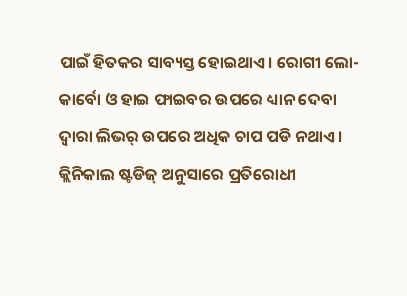ପାଇଁ ହିତକର ସାବ୍ୟସ୍ତ ହୋଇଥାଏ। ରୋଗୀ ଲୋ-କାର୍ବୋ ଓ ହାଇ ଫାଇବର ଉପରେ ଧ୍ୟାନ ଦେବା ଦ୍ୱାରା ଲିଭର୍ ଉପରେ ଅଧିକ ଚାପ ପଡି ନଥାଏ। କ୍ଲିନିକାଲ ଷ୍ଟଡିଜ୍ ଅନୁସାରେ ପ୍ରତିରୋଧୀ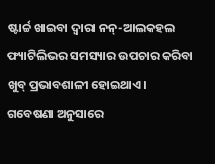ଷ୍ଟାର୍ଚ୍ଚ ଖାଇବା ଦ୍ୱାରା ନନ୍-ଆଲକହଲ ଫ୍ୟାଟିଲିଭର ସମସ୍ୟାର ଉପଚାର କରିବା ଖୁବ୍ ପ୍ରଭାବଶାଳୀ ହୋଇଥାଏ।
ଗବେଷଣା ଅନୁସାରେ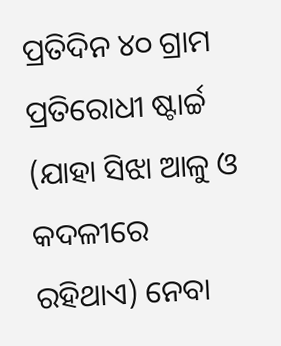ପ୍ରତିଦିନ ୪୦ ଗ୍ରାମ ପ୍ରତିରୋଧୀ ଷ୍ଟାର୍ଚ୍ଚ (ଯାହା ସିଝା ଆଳୁ ଓ କଦଳୀରେ ରହିଥାଏ) ନେବା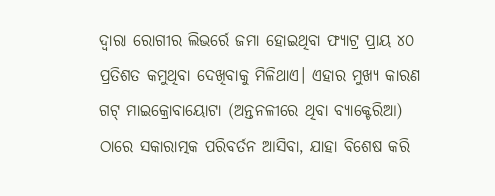ଦ୍ୱାରା ରୋଗୀର ଲିଭର୍ରେ ଜମା ହୋଇଥିବା ଫ୍ୟାଟ୍ର ପ୍ରାୟ ୪୦ ପ୍ରତିଶତ କମୁଥିବା ଦେଖିବାକୁ ମିଳିଥାଏ। ଏହାର ମୁଖ୍ୟ କାରଣ ଗଟ୍ ମାଇକ୍ରୋବାୟୋଟା (ଅନ୍ତନଳୀରେ ଥିବା ବ୍ୟାକ୍ଟେରିଆ) ଠାରେ ସକାରାତ୍ମକ ପରିବର୍ତନ ଆସିବା, ଯାହା ବିଶେଷ କରି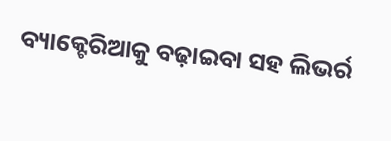ବ୍ୟାକ୍ଟେରିଆକୁ ବଢ଼ାଇବା ସହ ଲିଭର୍ର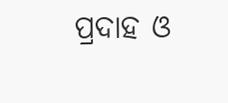ପ୍ରଦାହ ଓ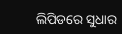ଲିପିଡରେ ସୁଧାର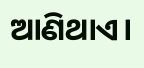ଆଣିଥାଏ।